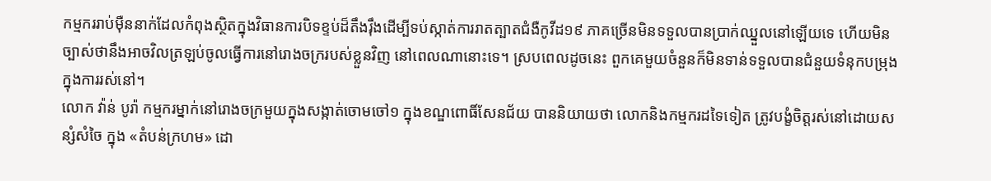កម្មកររាប់ម៉ឺននាក់ដែលកំពុងស្ថិតក្នុងវិធានការបិទខ្ទប់ដ៏តឹងរ៉ឹងដើម្បីទប់ស្កាត់ការរាតត្បាតជំងឺកូវីដ១៩ ភាគច្រើនមិនទទួលបានប្រាក់ឈ្នួលនៅឡើយទេ ហើយមិនច្បាស់ថានឹងអាចវិលត្រឡប់ចូលធ្វើការនៅរោងចក្ររបស់ខ្លួនវិញ នៅពេលណានោះទេ។ ស្របពេលដូចនេះ ពួកគេមួយចំនួនក៏មិនទាន់ទទួលបានជំនួយទំនុកបម្រុងក្នុងការរស់នៅ។
លោក វ៉ាន់ បូរ៉ា កម្មករម្នាក់នៅរោងចក្រមួយក្នុងសង្កាត់ចោមចៅ១ ក្នុងខណ្ឌពោធិ៍សែនជ័យ បាននិយាយថា លោកនិងកម្មករដទៃទៀត ត្រូវបង្ខំចិត្តរស់នៅដោយសន្សំសំចៃ ក្នុង «តំបន់ក្រហម» ដោ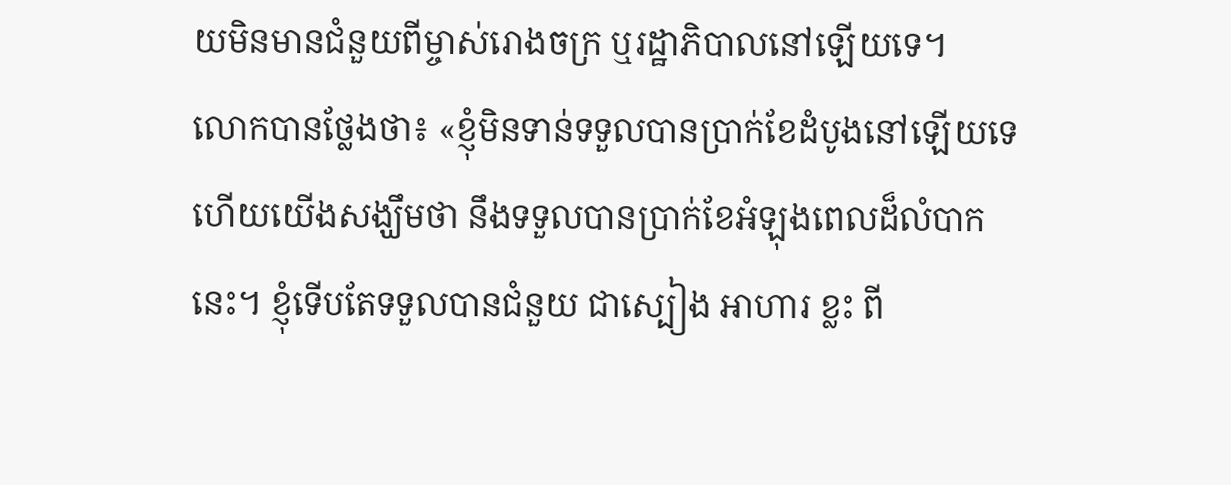យមិនមានជំនួយពីម្ចាស់រោងចក្រ ឬរដ្ឋាភិបាលនៅឡើយទេ។
លោកបានថ្លែងថា៖ «ខ្ញុំមិនទាន់ទទួលបានប្រាក់ខែដំបូងនៅឡើយទេ ហើយយើងសង្ឃឹមថា នឹងទទួលបានប្រាក់ខែអំឡុងពេលដ៏លំបាកនេះ។ ខ្ញុំទើបតែទទួលបានជំនួយ ជាស្បៀង អាហារ ខ្លះ ពី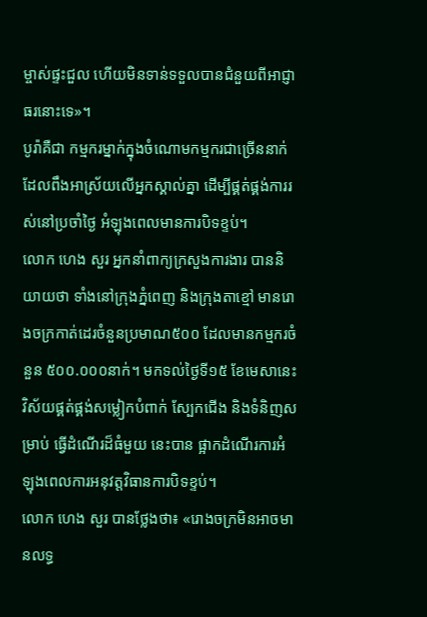ម្ចាស់ផ្ទះជួល ហើយមិនទាន់ទទួលបានជំនួយពីអាជ្ញាធរនោះទេ»។
បូរ៉ាគឺជា កម្មករម្នាក់ក្នុងចំណោមកម្មករជាច្រើននាក់ ដែលពឹងអាស្រ័យលើអ្នកស្គាល់គ្នា ដើម្បីផ្គត់ផ្គង់ការរស់នៅប្រចាំថ្ងៃ អំឡុងពេលមានការបិទខ្ទប់។
លោក ហេង សួរ អ្នកនាំពាក្យក្រសួងការងារ បាននិយាយថា ទាំងនៅក្រុងភ្នំពេញ និងក្រុងតាខ្មៅ មានរោងចក្រកាត់ដេរចំនួនប្រមាណ៥០០ ដែលមានកម្មករចំនួន ៥០០.០០០នាក់។ មកទល់ថ្ងៃទី១៥ ខែមេសានេះ វិស័យផ្គត់ផ្គង់សម្លៀកបំពាក់ ស្បែកជើង និងទំនិញសម្រាប់ ធ្វើដំណើរដ៏ធំមួយ នេះបាន ផ្អាកដំណើរការអំឡុងពេលការអនុវត្តវិធានការបិទខ្ទប់។
លោក ហេង សួរ បានថ្លែងថា៖ «រោងចក្រមិនអាចមានលទ្ធ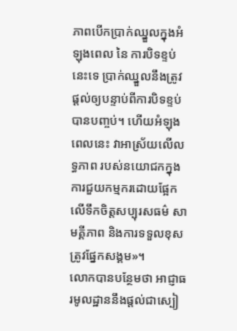ភាពបើកប្រាក់ឈ្នួលក្នុងអំឡុងពេល នៃ ការបិទខ្ទប់នេះទេ ប្រាក់ឈ្នួលនឹងត្រូវផ្តល់ឲ្យបន្ទាប់ពីការបិទខ្ទប់បានបញ្ចប់។ ហើយអំឡុងពេលនេះ វាអាស្រ័យលើលទ្ធភាព របស់នយោជកក្នុងការជួយកម្មករដោយផ្អែកលើទឹកចិត្តសប្បុរសធម៌ សាមគ្គីភាព និងការទទួលខុសត្រូវផ្នែកសង្គម»។
លោកបានបន្ថែមថា អាជ្ញាធរមូលដ្ឋាននឹងផ្តល់ជាស្បៀ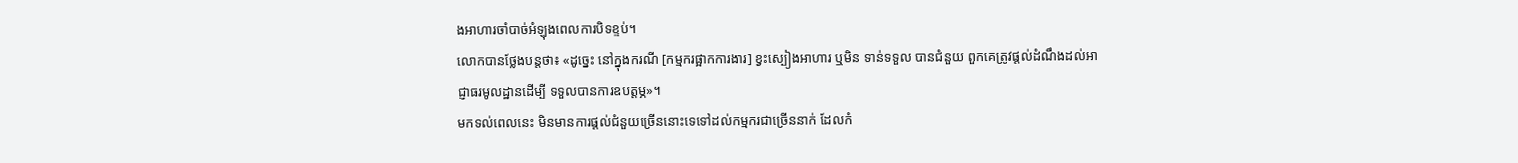ងអាហារចាំបាច់អំឡុងពេលការបិទខ្ទប់។
លោកបានថ្លែងបន្តថា៖ «ដូច្នេះ នៅក្នុងករណី [កម្មករផ្អាកការងារ] ខ្វះស្បៀងអាហារ ឬមិន ទាន់ទទួល បានជំនួយ ពួកគេត្រូវផ្តល់ដំណឹងដល់អាជ្ញាធរមូលដ្ឋានដើម្បី ទទួលបានការឧបត្តម្ភ»។
មកទល់ពេលនេះ មិនមានការផ្តល់ជំនួយច្រើននោះទេទៅដល់កម្មករជាច្រើននាក់ ដែលកំ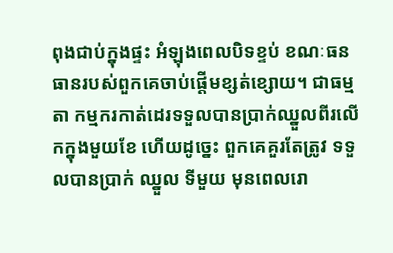ពុងជាប់ក្នុងផ្ទះ អំឡុងពេលបិទខ្ទប់ ខណៈធនធានរបស់ពួកគេចាប់ផ្តើមខ្សត់ខ្សោយ។ ជាធម្មតា កម្មករកាត់ដេរទទួលបានប្រាក់ឈ្នួលពីរលើកក្នុងមួយខែ ហើយដូច្នេះ ពួកគេគួរតែត្រូវ ទទួលបានប្រាក់ ឈ្នួល ទីមួយ មុនពេលរោ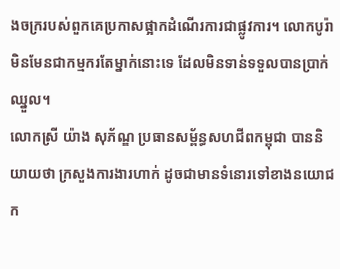ងចក្ររបស់ពួកគេប្រកាសផ្អាកដំណើរការជាផ្លូវការ។ លោកបូរ៉ាមិនមែនជាកម្មករតែម្នាក់នោះទេ ដែលមិនទាន់ទទួលបានប្រាក់ឈ្នួល។
លោកស្រី យ៉ាង សុភ័ណ្ឌ ប្រធានសម្ព័ន្ធសហជីពកម្ពុជា បាននិយាយថា ក្រសួងការងារហាក់ ដូចជាមានទំនោរទៅខាងនយោជក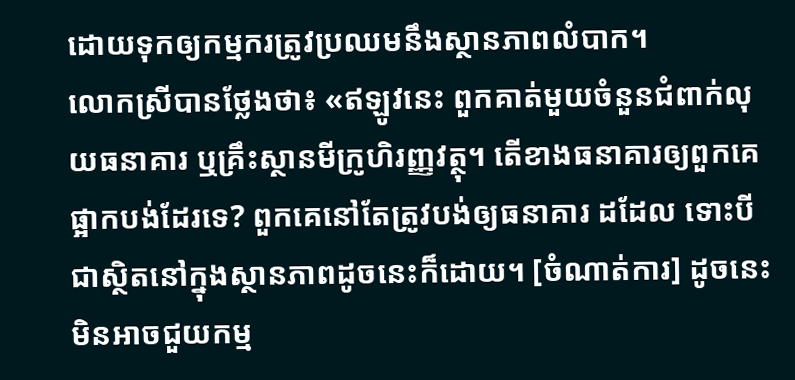ដោយទុកឲ្យកម្មករត្រូវប្រឈមនឹងស្ថានភាពលំបាក។
លោកស្រីបានថ្លែងថា៖ «ឥឡូវនេះ ពួកគាត់មួយចំនួនជំពាក់លុយធនាគារ ឬគ្រឹះស្ថានមីក្រូហិរញ្ញវត្ថុ។ តើខាងធនាគារឲ្យពួកគេផ្អាកបង់ដែរទេ? ពួកគេនៅតែត្រូវបង់ឲ្យធនាគារ ដដែល ទោះបីជាស្ថិតនៅក្នុងស្ថានភាពដូចនេះក៏ដោយ។ [ចំណាត់ការ] ដូចនេះមិនអាចជួយកម្ម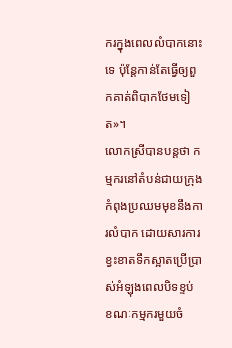ករក្នុងពេលលំបាកនោះទេ ប៉ុន្តែកាន់តែធ្វើឲ្យពួកគាត់ពិបាកថែមទៀត»។
លោកស្រីបានបន្តថា កម្មករនៅតំបន់ជាយក្រុងកំពុងប្រឈមមុខនឹងការលំបាក ដោយសារការខ្វះខាតទឹកស្អាតប្រើប្រាស់អំឡុងពេលបិទខ្ទប់ ខណៈកម្មករមួយចំ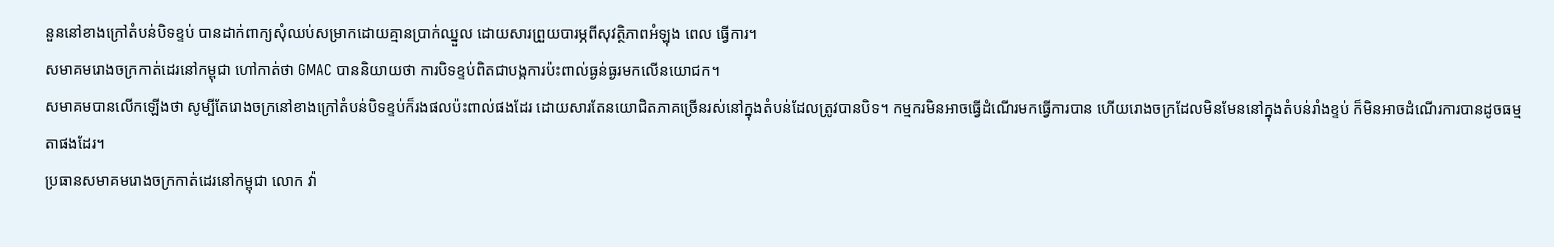នួននៅខាងក្រៅតំបន់បិទខ្ទប់ បានដាក់ពាក្យសុំឈប់សម្រាកដោយគ្មានប្រាក់ឈ្នួល ដោយសារព្រួយបារម្ភពីសុវត្ថិភាពអំឡុង ពេល ធ្វើការ។
សមាគមរោងចក្រកាត់ដេរនៅកម្ពុជា ហៅកាត់ថា GMAC បាននិយាយថា ការបិទខ្ទប់ពិតជាបង្កការប៉ះពាល់ធ្ងន់ធ្ងរមកលើនយោជក។
សមាគមបានលើកឡើងថា សូម្បីតែរោងចក្រនៅខាងក្រៅតំបន់បិទខ្ទប់ក៏រងផលប៉ះពាល់ផងដែរ ដោយសារតែនយោជិតភាគច្រើនរស់នៅក្នុងតំបន់ដែលត្រូវបានបិទ។ កម្មករមិនអាចធ្វើដំណើរមកធ្វើការបាន ហើយរោងចក្រដែលមិនមែននៅក្នុងតំបន់រាំងខ្ទប់ ក៏មិនអាចដំណើរការបានដូចធម្មតាផងដែរ។
ប្រធានសមាគមរោងចក្រកាត់ដេរនៅកម្ពុជា លោក វ៉ា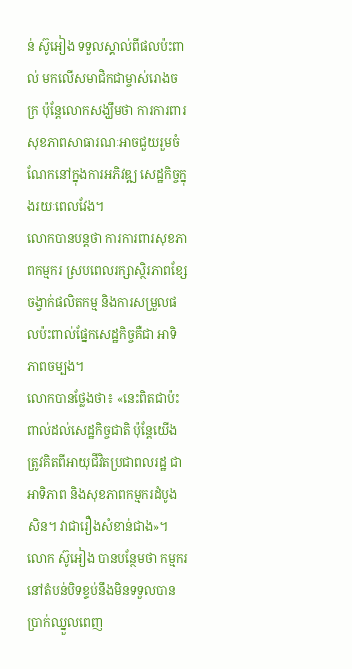ន់ ស៊ូអៀង ទទួលស្គាល់ពីផលប៉ះពាល់ មកលើសមាជិកជាម្ចាស់រោងចក្រ ប៉ុន្តែលោកសង្ឃឹមថា ការការពារសុខភាពសាធារណៈអាចជួយរួមចំណែកនៅក្នុងការអភិវឌ្ឍ សេដ្ឋកិច្ចក្នុងរយៈពេលវែង។
លោកបានបន្តថា ការការពារសុខភាពកម្មករ ស្របពេលរក្សាស្ថិរភាពខ្សែចង្វាក់ផលិតកម្ម និងការសម្រួលផលប៉ះពាល់ផ្នែកសេដ្ឋកិច្ចគឺជា អាទិភាពចម្បង។
លោកបានថ្លែងថា៖ «នេះពិតជាប៉ះពាល់ដល់សេដ្ឋកិច្ចជាតិ ប៉ុន្តែយើងត្រូវគិតពីអាយុជីវិតប្រជាពលរដ្ឋ ជាអាទិភាព និងសុខភាពកម្មករដំបូងសិន។ វាជារឿងសំខាន់ជាង»។
លោក ស៊ូអៀង បានបន្ថែមថា កម្មករនៅតំបន់បិទខ្ទប់នឹងមិនទទួលបាន ប្រាក់ឈ្នួលពេញ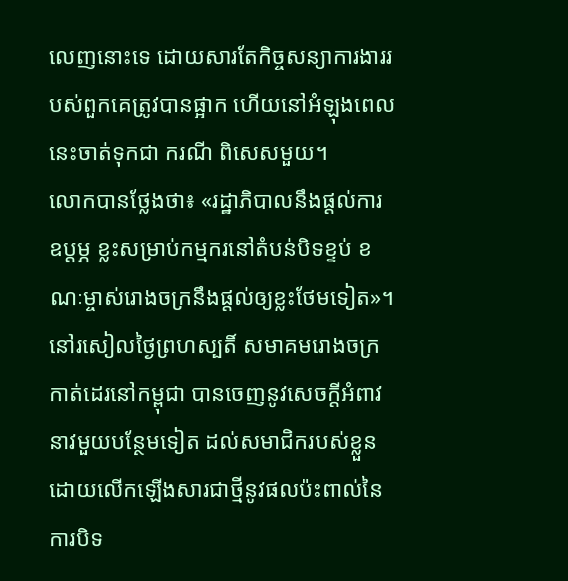លេញនោះទេ ដោយសារតែកិច្ចសន្យាការងាររបស់ពួកគេត្រូវបានផ្អាក ហើយនៅអំឡុងពេលនេះចាត់ទុកជា ករណី ពិសេសមួយ។
លោកបានថ្លែងថា៖ «រដ្ឋាភិបាលនឹងផ្តល់ការឧប្តម្ភ ខ្លះសម្រាប់កម្មករនៅតំបន់បិទខ្ទប់ ខណៈម្ចាស់រោងចក្រនឹងផ្តល់ឲ្យខ្លះថែមទៀត»។
នៅរសៀលថ្ងៃព្រហស្បតិ៍ សមាគមរោងចក្រកាត់ដេរនៅកម្ពុជា បានចេញនូវសេចក្តីអំពាវនាវមួយបន្ថែមទៀត ដល់សមាជិករបស់ខ្លួនដោយលើកឡើងសារជាថ្មីនូវផលប៉ះពាល់នៃការបិទ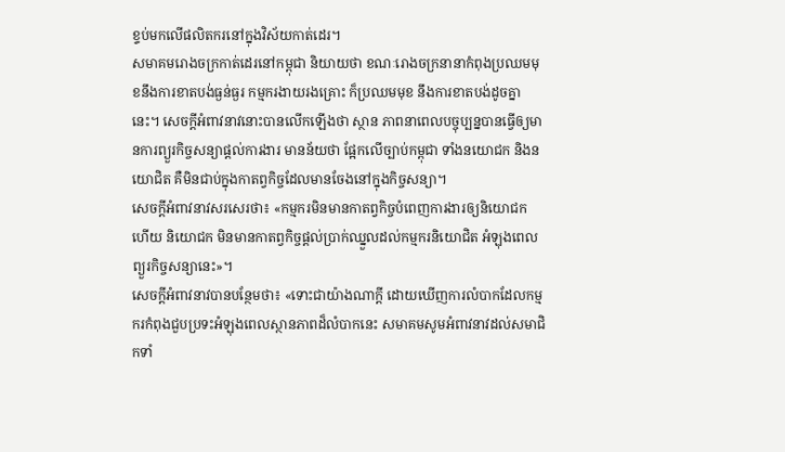ខ្ទប់មកលើផលិតករនៅក្នុងវិស័យកាត់ដេរ។
សមាគមរោងចក្រកាត់ដេរនៅកម្ពុជា និយាយថា ខណៈរោងចក្រនានាកំពុងប្រឈមមុខនឹងការខាតបង់ធ្ងន់ធ្ងរ កម្មករងាយរងគ្រោះ ក៏ប្រឈមមុខ នឹងការខាតបង់ដូចគ្នានេះ។ សេចក្តីអំពាវនាវនោះបានលើកឡើងថា ស្ថាន ភាពនាពេលបច្ចុប្បន្នបានធ្វើឲ្យមានការព្យួរកិច្ចសន្យាផ្តល់ការងារ មានន័យថា ផ្អែកលើច្បាប់កម្ពុជា ទាំងនយោជក និងនយោជិត គឺមិនជាប់ក្នុងកាតព្វកិច្ចដែលមានចែងនៅក្នុងកិច្ចសន្យា។
សេចក្តីអំពាវនាវសរសេរថា៖ «កម្មករមិនមានកាតព្វកិច្ចបំពេញការងារឲ្យនិយោជក ហើយ និយោជក មិនមានកាតព្វកិច្ចផ្តល់ប្រាក់ឈ្នួលដល់កម្មករនិយោជិត អំឡុងពេលព្យួរកិច្ចសន្យានេះ»។
សេចក្តីអំពាវនាវបានបន្ថែមថា៖ «ទោះជាយ៉ាងណាក្តី ដោយឃើញការលំបាកដែលកម្មករកំពុងជួបប្រទះអំឡុងពេលស្ថានភាពដ៏លំបាកនេះ សមាគមសូមអំពាវនាវដល់សមាជិកទាំ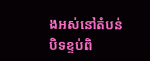ងអស់នៅតំបន់បិទខ្ទប់ពិ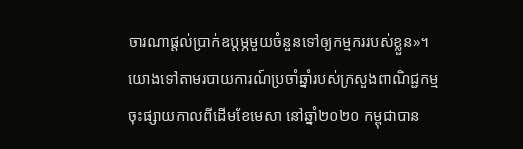ចារណាផ្តល់ប្រាក់ឧប្តម្ភមួយចំនួនទៅឲ្យកម្មកររបស់ខ្លួន»។
យោងទៅតាមរបាយការណ៍ប្រចាំឆ្នាំរបស់ក្រសួងពាណិជ្ជកម្មចុះផ្សាយកាលពីដើមខែមេសា នៅឆ្នាំ២០២០ កម្ពុជាបាន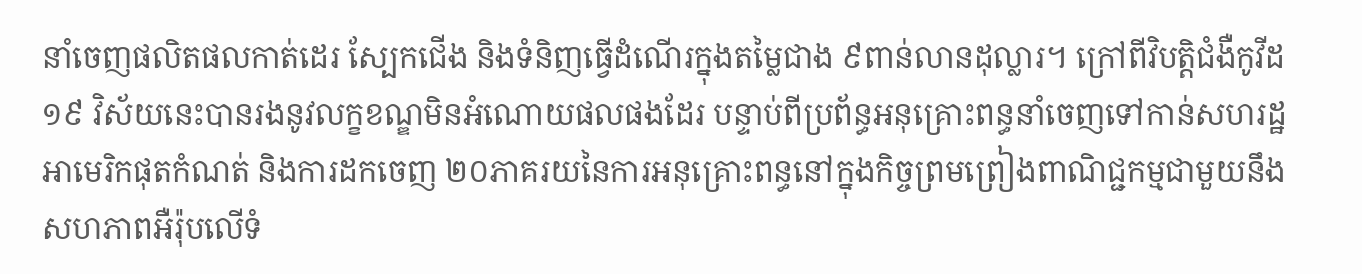នាំចេញផលិតផលកាត់ដេរ ស្បែកជើង និងទំនិញធ្វើដំណើរក្នុងតម្លៃជាង ៩ពាន់លានដុល្លារ។ ក្រៅពីវិបត្តិជំងឺកូវីដ១៩ វិស័យនេះបានរងនូវលក្ខខណ្ឌមិនអំណោយផលផងដែរ បន្ទាប់ពីប្រព័ន្ធអនុគ្រោះពន្ធនាំចេញទៅកាន់សហរដ្ឋអាមេរិកផុតកំណត់ និងការដកចេញ ២០ភាគរយនៃការអនុគ្រោះពន្ធនៅក្នុងកិច្ចព្រមព្រៀងពាណិជ្ជកម្មជាមួយនឹងសហភាពអឺរ៉ុបលើទំ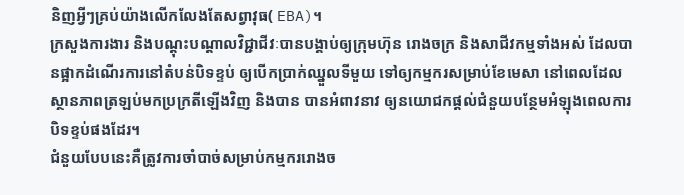និញអ្វីៗគ្រប់យ៉ាងលើកលែងតែសព្វាវុធ( EBA)។
ក្រសួងការងារ និងបណ្តុះបណ្តាលវិជ្ជាជីវៈបានបង្គាប់ឲ្យក្រុមហ៊ុន រោងចក្រ និងសាជីវកម្មទាំងអស់ ដែលបានផ្អាកដំណើរការនៅតំបន់បិទខ្ទប់ ឲ្យបើកប្រាក់ឈ្នួលទីមួយ ទៅឲ្យកម្មករសម្រាប់ខែមេសា នៅពេលដែលស្ថានភាពត្រឡប់មកប្រក្រតីឡើងវិញ និងបាន បានអំពាវនាវ ឲ្យនយោជកផ្តល់ជំនួយបន្ថែមអំឡុងពេលការបិទខ្ទប់ផងដែរ។
ជំនួយបែបនេះគឺត្រូវការចាំបាច់សម្រាប់កម្មកររោងច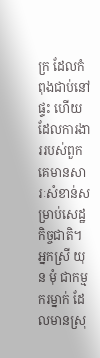ក្រ ដែលកំពុងជាប់នៅផ្ទះ ហើយដែលការងាររបស់ពួកគេមានសារៈសំខាន់សម្រាប់សេដ្ឋកិច្ចជាតិ។
អ្នកស្រី យុន មុំ ជាកម្មករម្នាក់ ដែលមានស្រុ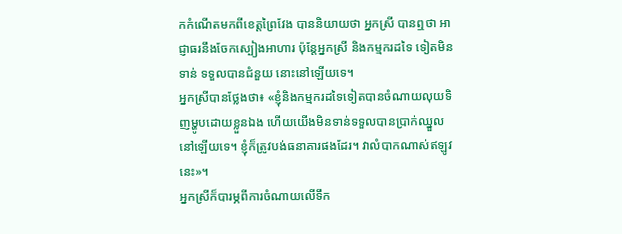កកំណើតមកពីខេត្តព្រៃវែង បាននិយាយថា អ្នកស្រី បានឮថា អាជ្ញាធរនឹងចែកស្បៀងអាហារ ប៉ុន្តែអ្នកស្រី និងកម្មករដទៃ ទៀតមិនទាន់ ទទួលបានជំនួយ នោះនៅឡើយទេ។
អ្នកស្រីបានថ្លែងថា៖ «ខ្ញុំនិងកម្មករដទៃទៀតបានចំណាយលុយទិញម្ហូបដោយខ្លួនឯង ហើយយើងមិនទាន់ទទួលបានប្រាក់ឈ្នួលនៅឡើយទេ។ ខ្ញុំក៏ត្រូវបង់ធនាគារផងដែរ។ វាលំបាកណាស់ឥឡូវនេះ»។
អ្នកស្រីក៏បារម្ភពីការចំណាយលើទឹក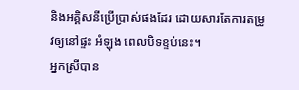និងអគ្គិសនីប្រើប្រាស់ផងដែរ ដោយសារតែការតម្រូវឲ្យនៅផ្ទះ អំឡុង ពេលបិទខ្ទប់នេះ។
អ្នកស្រីបាន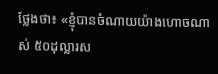ថ្លែងថា៖ «ខ្ញុំបានចំណាយយ៉ាងហោចណាស់ ៥០ដុល្លារស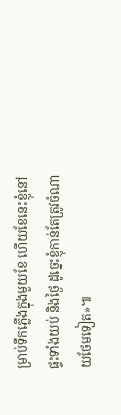ម្រាប់ទឹកភ្លើងក្នុងមួយខែ ហើយខែនេះខ្ញុំនៅផ្ទះទាំងយប់ និងថ្ងៃ ដូច្នេះខ្ញុំកាន់តែត្រូវចំណាយថែមទៀត»៕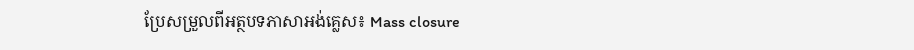ប្រែសម្រួលពីអត្ថបទភាសាអង់គ្លេស៖ Mass closure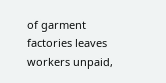of garment factories leaves workers unpaid,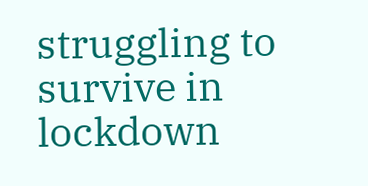struggling to survive in lockdown